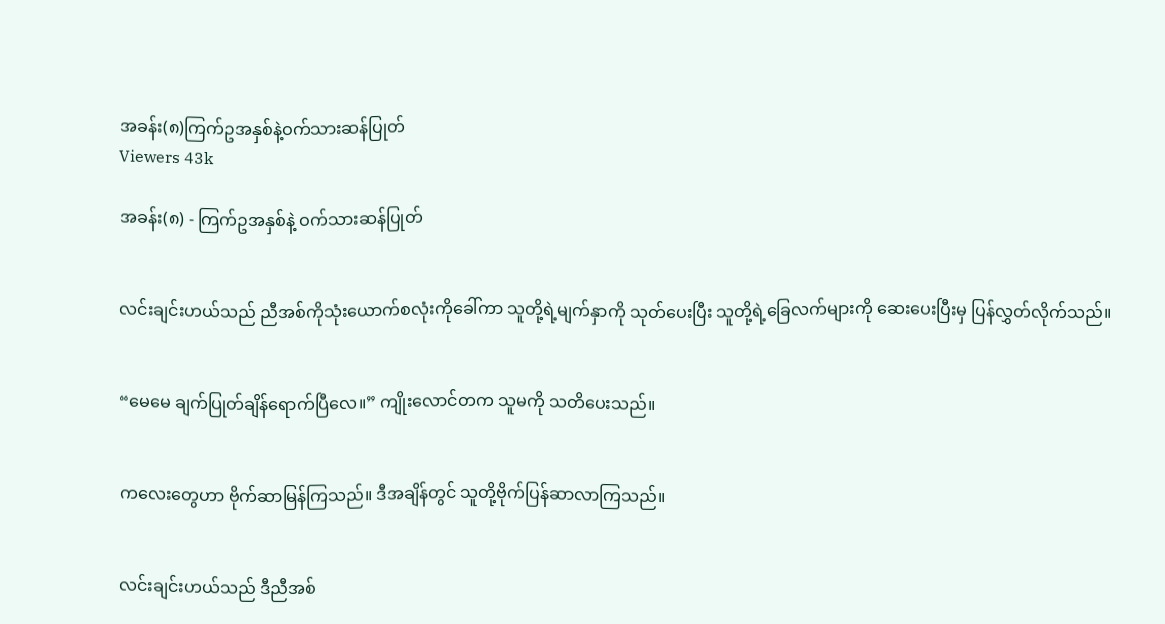အခန်း(၈)ကြက်ဥအနှစ်နဲ့ဝက်သားဆန်ပြုတ်
Viewers 43k

အခန်း(၈) - ကြက်ဥအနှစ်နဲ့ ဝက်သားဆန်ပြုတ်


လင်းချင်းဟယ်သည် ညီအစ်ကိုသုံးယောက်စလုံးကိုခေါ်ကာ သူတို့ရဲ့မျက်နှာကို သုတ်ပေးပြီး သူတို့ရဲ့ခြေလက်များကို ဆေးပေးပြီးမှ ပြန်လွှတ်လိုက်သည်။


“မေမေ ချက်ပြုတ်ချိန်ရောက်ပြီလေ။” ကျိုးလောင်တက သူမကို သတိပေးသည်။


ကလေးတွေဟာ ဗိုက်ဆာမြန်ကြသည်။ ဒီအချိန်တွင် သူတို့ဗိုက်ပြန်ဆာလာကြသည်။


လင်းချင်းဟယ်သည် ဒီညီအစ်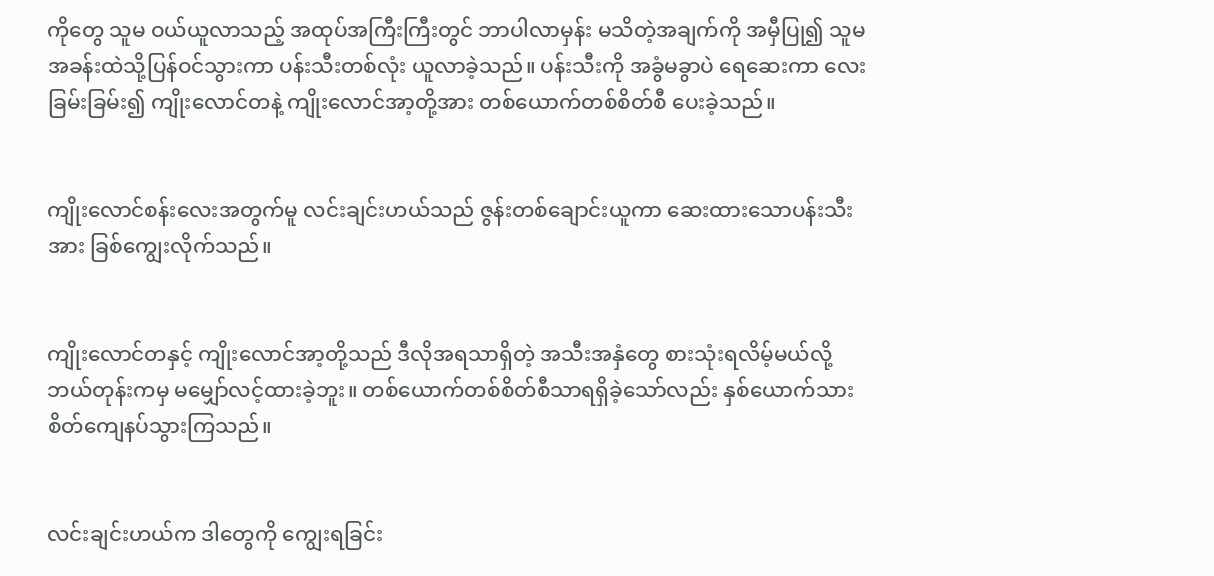ကိုတွေ သူမ ဝယ်ယူလာသည့် အထုပ်အကြီးကြီးတွင် ဘာပါလာမှန်း မသိတဲ့အချက်ကို အမှီပြု၍ သူမအခန်းထဲသို့ပြန်ဝင်သွားကာ ပန်းသီးတစ်လုံး ယူလာခဲ့သည်။ ပန်းသီးကို အခွံမခွာပဲ ရေဆေးကာ လေးခြမ်းခြမ်း၍ ကျိုးလောင်တနဲ့ ကျိုးလောင်အာ့တို့အား တစ်ယောက်တစ်စိတ်စီ ပေးခဲ့သည်။


ကျိုးလောင်စန်းလေးအတွက်မူ လင်းချင်းဟယ်သည် ဇွန်းတစ်ချောင်းယူကာ ဆေးထားသောပန်းသီးအား ခြစ်ကျွေးလိုက်သည်။


ကျိုးလောင်တနှင့် ကျိုးလောင်အာ့တို့သည် ဒီလိုအရသာရှိတဲ့ အသီးအနှံတွေ စားသုံးရလိမ့်မယ်လို့ ဘယ်တုန်းကမှ မမျှော်လင့်ထားခဲ့ဘူး။ တစ်ယောက်တစ်စိတ်စီသာရရှိခဲ့သော်လည်း နှစ်ယောက်သား စိတ်ကျေနပ်သွားကြသည်။


လင်းချင်းဟယ်က ဒါတွေကို ကျွေးရခြင်း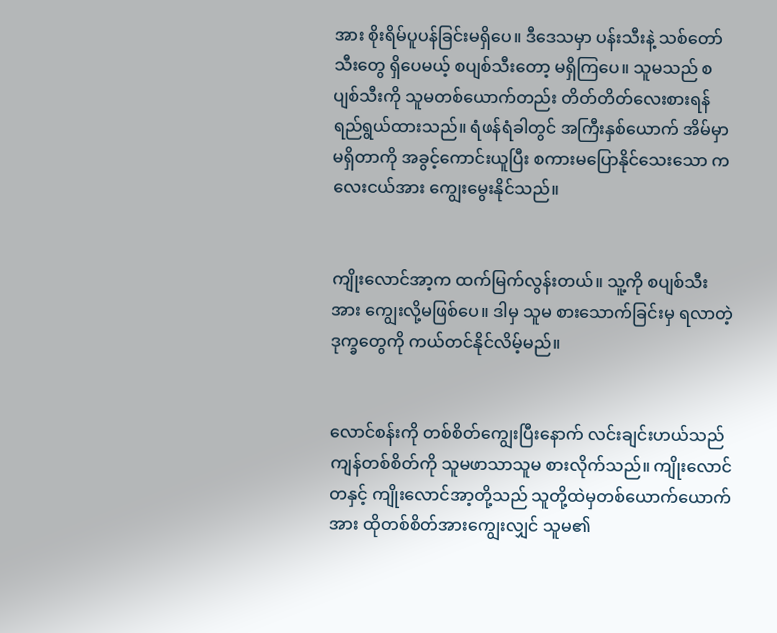အား စိုးရိမ်ပူပန်ခြင်းမရှိပေ။ ဒီဒေသမှာ ပန်းသီးနဲ့ သစ်တော်သီးတွေ ရှိပေမယ့် စပျစ်သီးတော့ မရှိကြပေ။ သူမသည် စပျစ်သီးကို သူမတစ်ယောက်တည်း တိတ်တိတ်လေးစားရန် ရည်ရွယ်ထားသည်။ ရံဖန်ရံခါတွင် အကြီးနှစ်ယောက် အိမ်မှာမရှိတာကို အခွင့်ကောင်းယူပြီး စကားမပြောနိုင်သေးသော ကလေးငယ်အား ကျွေးမွေးနိုင်သည်။


ကျိုးလောင်အာ့က ထက်မြက်လွန်းတယ်။ သူ့ကို စပျစ်သီးအား ကျွေးလို့မဖြစ်ပေ။ ဒါမှ သူမ စားသောက်ခြင်းမှ ရလာတဲ့ဒုက္ခတွေကို ကယ်တင်နိုင်လိမ့်မည်။


လောင်စန်းကို တစ်စိတ်ကျွေးပြီးနောက် လင်းချင်းဟယ်သည် ကျန်တစ်စိတ်ကို သူမဖာသာသူမ စားလိုက်သည်။ ကျိုးလောင်တနှင့် ကျိုးလောင်အာ့တို့သည် သူတို့ထဲမှတစ်ယောက်ယောက်အား ထိုတစ်စိတ်အားကျွေးလျှင် သူမ၏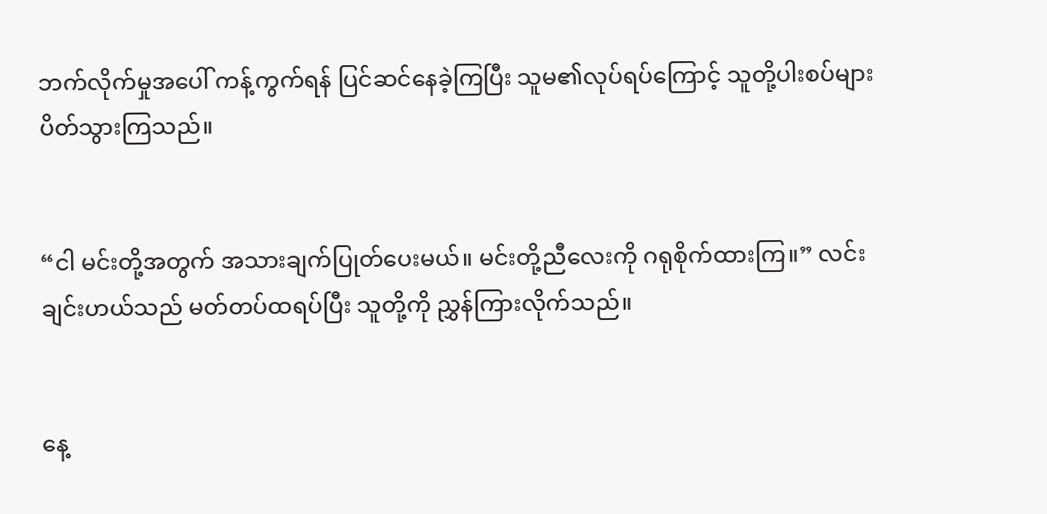ဘက်လိုက်မှုအပေါ် ကန့်ကွက်ရန် ပြင်ဆင်နေခဲ့ကြပြီး သူမ၏လုပ်ရပ်ကြောင့် သူတို့ပါးစပ်များ ပိတ်သွားကြသည်။


“ငါ မင်းတို့အတွက် အသားချက်ပြုတ်ပေးမယ်။ မင်းတို့ညီလေးကို ဂရုစိုက်ထားကြ။” လင်းချင်းဟယ်သည် မတ်တပ်ထရပ်ပြီး သူတို့ကို ညွှန်ကြားလိုက်သည်။


နေ့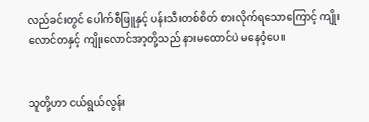လည်ခင်းတွင် ပေါက်စီဖြူနှင့် ပန်းသီးတစ်စိတ် စားလိုက်ရသောကြောင့် ကျိုးလောင်တနှင့် ကျိုးလောင်အာ့တို့သည် နားမထောင်ပဲ မနေဝံ့ပေ။


သူတို့ဟာ ငယ်ရွယ်လွန်း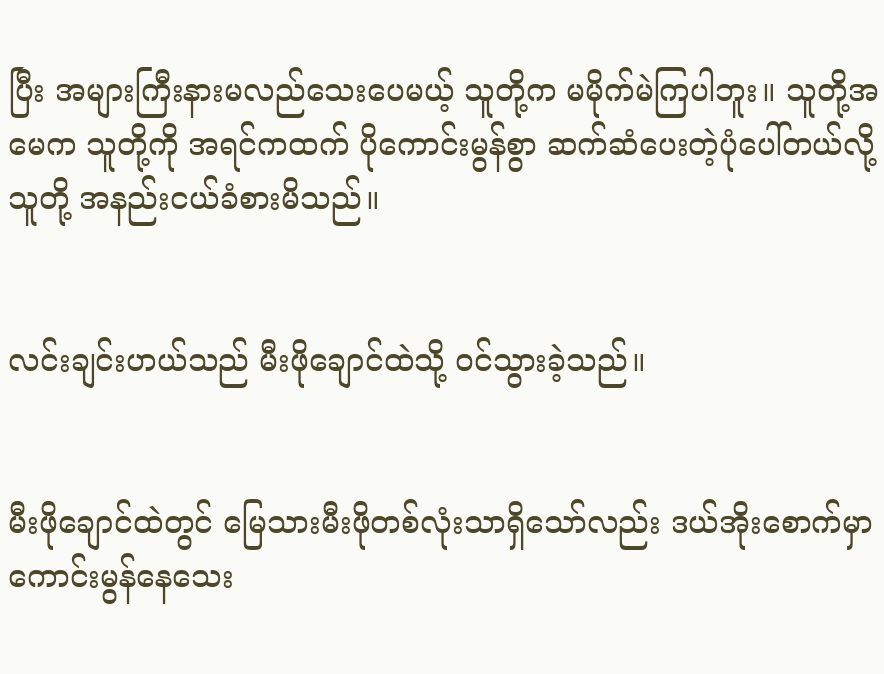ပြီး အများကြီးနားမလည်သေးပေမယ့် သူတို့က မမိုက်မဲကြပါဘူး။ သူတို့အမေက သူတို့ကို အရင်ကထက် ပိုကောင်းမွန်စွာ ဆက်ဆံပေးတဲ့ပုံပေါ်တယ်လို့ သူတို့ အနည်းငယ်ခံစားမိသည်။


လင်းချင်းဟယ်သည် မီးဖိုချောင်ထဲသို့ ဝင်သွားခဲ့သည်။


မီးဖိုချောင်ထဲတွင် မြေသားမီးဖိုတစ်လုံးသာရှိသော်လည်း ဒယ်အိုးစောက်မှာ ကောင်းမွန်နေသေး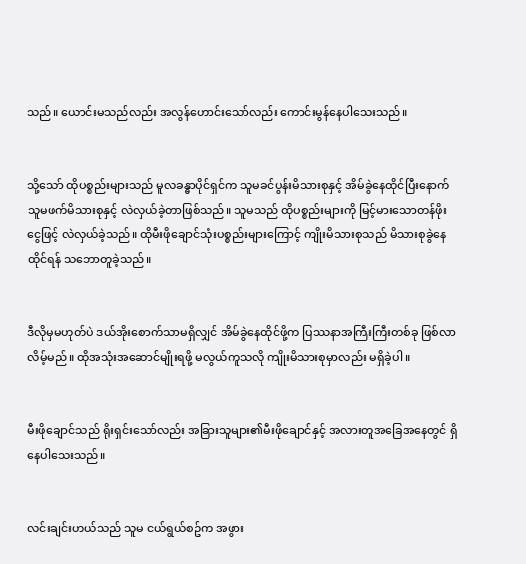သည်။ ယောင်းမသည်လည်း အလွန်ဟောင်းသော်လည်း ကောင်းမွန်နေပါသေးသည်။


သို့သော် ထိုပစ္စည်းများသည် မူလခန္ဓာပိုင်ရှင်က သူမခင်ပွန်းမိသားစုနှင့် အိမ်ခွဲနေထိုင်ပြီးနောက် သူမဖက်မိသားစုနှင့် လဲလှယ်ခဲ့တာဖြစ်သည်။ သူမသည် ထိုပစ္စည်းများကို မြင့်မားသောတန်ဖိုးငွေဖြင့် လဲလှယ်ခဲ့သည်။ ထိုမီးဖိုချောင်သုံးပစ္စည်းများကြောင့် ကျိုးမိသားစုသည် မိသားစုခွဲနေထိုင်ရန် သဘောတူခဲ့သည်။


ဒီလိုမှမဟုတ်ပဲ ဒယ်အိုးစောက်သာမရှိလျှင် အိမ်ခွဲနေထိုင်ဖို့က ပြဿနာအကြီးကြီးတစ်ခု ဖြစ်လာလိမ့်မည်။ ထိုအသုံးအဆောင်မျိုးရဖို့ မလွယ်ကူသလို ကျိုးမိသားစုမှာလည်း မရှိခဲ့ပါ။


မီးဖိုချောင်သည် ရိုးရှင်းသော်လည်း အခြားသူများ၏မီးဖိုချောင်နှင့် အလားတူအခြေအနေတွင် ရှိနေပါသေးသည်။


လင်းချင်းဟယ်သည် သူမ ငယ်ရွယ်စဥ်က အဖွား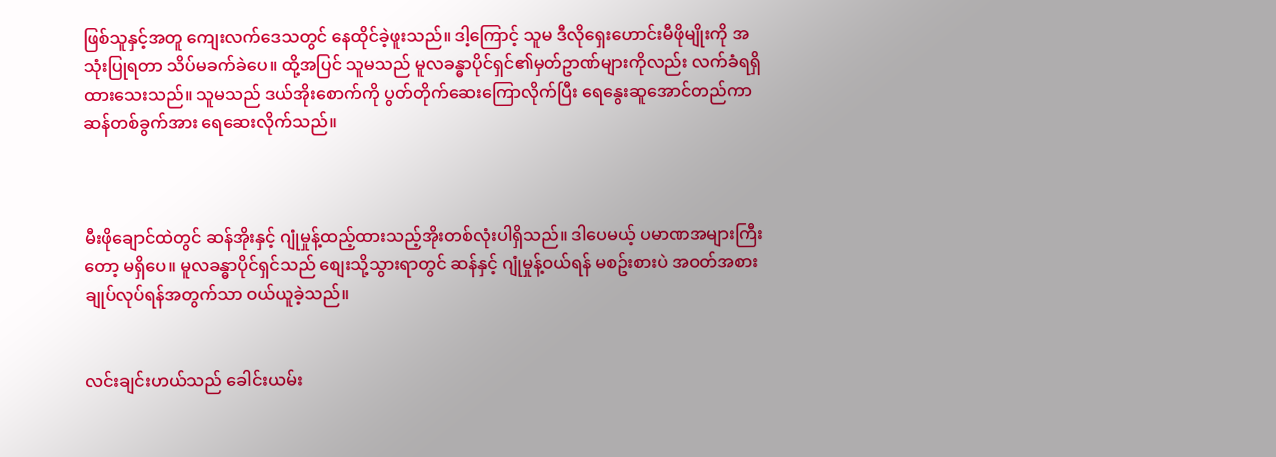ဖြစ်သူနှင့်အတူ ကျေးလက်ဒေသတွင် နေထိုင်ခဲ့ဖူးသည်။ ဒါ့ကြောင့် သူမ ဒီလို‌ရှေးဟောင်းမီဖိုမျိုးကို အသုံးပြုရတာ သိပ်မခက်ခဲပေ။ ထို့အပြင် သူမသည် မူလခန္ဓာပိုင်ရှင်၏မှတ်ဥာဏ်များကိုလည်း လက်ခံရရှိထားသေးသည်။ သူမသည် ဒယ်အိုးစောက်ကို ပွတ်တိုက်ဆေးကြောလိုက်ပြီး ရေနွေးဆူအောင်တည်ကာ ဆန်တစ်ခွက်အား ရေဆေးလိုက်သည်။



မီးဖိုချောင်ထဲတွင် ဆန်အိုးနှင့် ဂျုံမှုန့်ထည့်ထားသည့်အိုးတစ်လုံးပါရှိသည်။ ဒါပေမယ့် ပမာဏအများကြီးတော့ မရှိပေ။ မူလခန္ဓာပိုင်ရှင်သည် စျေးသို့သွားရာတွင် ဆန်နှင့် ဂျုံမှုန့်ဝယ်ရန် မစဥ်းစားပဲ အဝတ်အစားချုပ်လုပ်ရန်အတွက်သာ ဝယ်ယူခဲ့သည်။


လင်းချင်းဟယ်သည် ခေါင်းယမ်း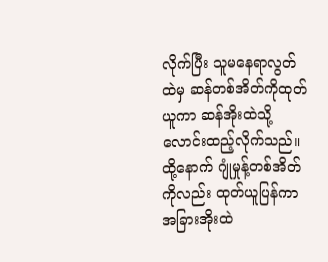လိုက်ပြီး သူမနေရာလွတ်ထဲမှ ဆန်တစ်အိတ်ကိုထုတ်ယူကာ ဆန်အိုးထဲသို့ လောင်းထည့်လိုက်သည်။ ထို့နောက် ဂျုံမှုန့်တစ်အိတ်ကိုလည်း ထုတ်ယူပြန်ကာ အခြားအိုးထဲ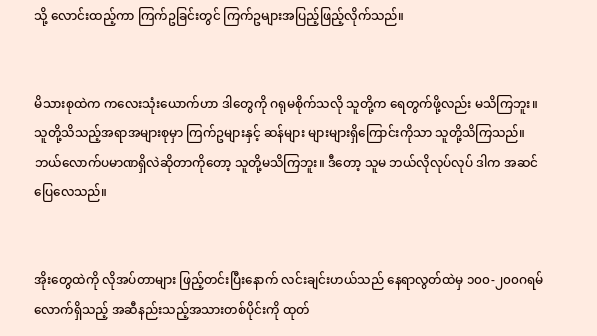သို့ လောင်းထည့်ကာ ကြက်ဥခြင်းတွင် ကြက်ဥများအပြည့်ဖြည့်လိုက်သည်။


မိသားစုထဲက ကလေးသုံးယောက်ဟာ ဒါတွေကို ဂရုမစိုက်သလို သူတို့က ရေတွက်ဖို့လည်း မသိကြဘူး။ သူတို့သိသည့်အရာအများစုမှာ ကြက်ဥများနှင့် ဆန်များ များများရှိကြောင်းကိုသာ သူတို့သိကြသည်။ ဘယ်လောက်ပမာဏရှိလဲဆိုတာကိုတော့ သူတို့မသိကြဘူး။ ဒီတော့ သူမ ဘယ်လိုလုပ်လုပ် ဒါက အဆင်ပြေလေသည်။


အိုးတွေထဲကို လိုအပ်တာများ ဖြည့်တင်းပြီးနောက် လင်းချင်းဟယ်သည် နေရာလွတ်ထဲမှ ၁၀၀-၂၀၀ဂရမ်လောက်ရှိသည့် အဆီနည်းသည့်အသားတစ်ပိုင်းကို ထုတ်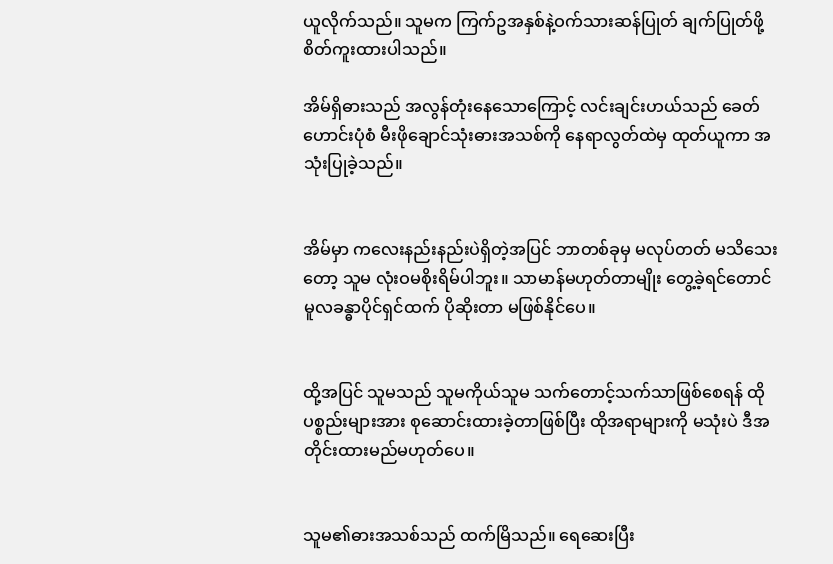ယူလိုက်သည်။ သူမက ကြက်ဥအနှစ်နဲ့ဝက်သားဆန်ပြုတ် ချက်ပြုတ်ဖို့ စိတ်ကူးထားပါသည်။

အိမ်ရှိဓားသည် အလွန်တုံးနေသောကြောင့် လင်းချင်းဟယ်သည် ခေတ်ဟောင်းပုံစံ မီးဖိုချောင်သုံးဓားအသစ်ကို နေရာလွတ်ထဲမှ ထုတ်ယူကာ အသုံးပြုခဲ့သည်။


အိမ်မှာ ကလေးနည်းနည်းပဲရှိတဲ့အပြင် ဘာတစ်ခုမှ မလုပ်တတ် မသိသေးတော့ သူမ လုံးဝမစိုးရိမ်ပါဘူး။ သာမာန်မဟုတ်တာမျိုး တွေ့ခဲ့ရင်တောင် မူလခန္ဓာပိုင်ရှင်ထက် ပိုဆိုးတာ မဖြစ်နိုင်ပေ။


ထို့အပြင် သူမသည် သူမကိုယ်သူမ သက်တောင့်သက်သာဖြစ်စေရန် ထိုပစ္စည်းများအား စုဆောင်းထားခဲ့တာဖြစ်ပြီး ထိုအရာများကို မသုံးပဲ ဒီအတိုင်းထားမည်မဟုတ်ပေ။


သူမ၏ဓားအသစ်သည် ထက်မြိသည်။ ရေဆေးပြီး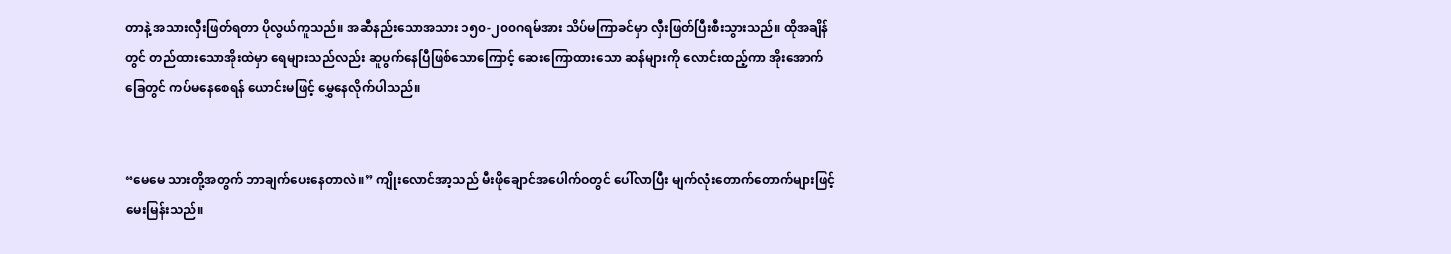တာနဲ့ အသားလှီးဖြတ်ရတာ ပိုလွယ်ကူသည်။ အဆီနည်းသောအသား ၁၅၀-၂၀၀ဂရမ်အား သိပ်မကြာခင်မှာ လှီးဖြတ်ပြီးစီးသွားသည်။ ထိုအချိန်တွင် တည်ထားသောအိုးထဲမှာ ရေများသည်လည်း ဆူပွက်နေပြီဖြစ်သောကြောင့် ဆေးကြောထားသော ဆန်များကို လောင်းထည့်ကာ အိုးအောက်ခြေတွင် ကပ်မနေစေရန် ယောင်းမဖြင့်‌ မွှေနေလိုက်ပါသည်။


“မေမေ သားတို့အတွက် ဘာချက်ပေးနေတာလဲ။” ကျိုးလောင်အာ့သည် မီးဖိုချောင်အပေါက်ဝတွင် ပေါ်လာပြီး မျက်လုံးတောက်တောက်များဖြင့် မေးမြန်းသည်။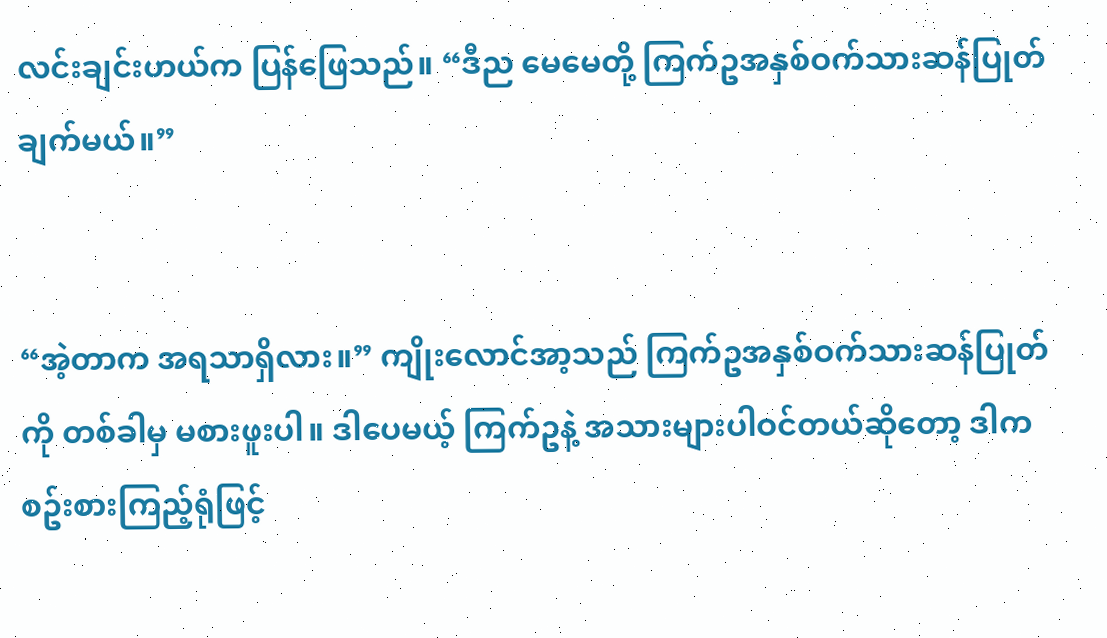လင်းချင်းဟယ်က ပြန်ဖြေသည်။ “ဒီည မေမေတို့ ကြက်ဥအနှစ်ဝက်သားဆန်ပြုတ်ချက်မယ်။”


“အဲ့တာက အရသာရှိလား။” ကျိုးလောင်အာ့သည် ကြက်ဥအနှစ်ဝက်သားဆန်ပြုတ်ကို တစ်ခါမှ မစားဖူးပါ။ ဒါပေမယ့် ကြက်ဥနဲ့ အသားများပါဝင်တယ်ဆိုတော့ ဒါက စဥ်းစားကြည့်ရုံဖြင့်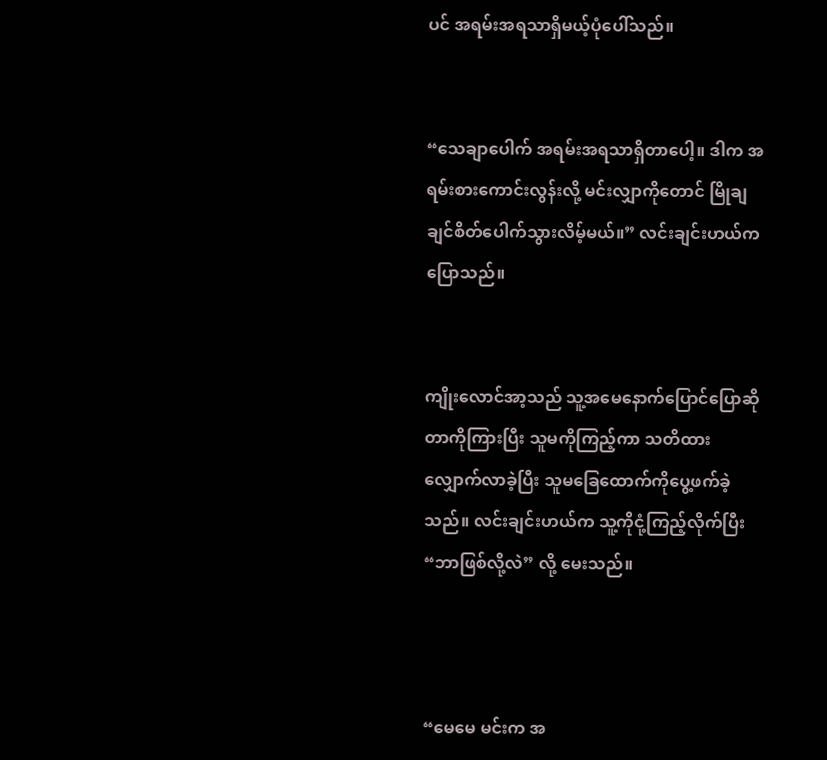ပင် အရမ်းအရသာရှိမယ့်ပုံပေါ်သည်။


“သေချာပေါက် အရမ်းအရသာရှိတာပေါ့။ ဒါက အရမ်းစားကောင်းလွန်းလို့ မင်းလျှာကိုတောင် မြိုချချင်စိတ်ပေါက်သွားလိမ့်မယ်။” လင်းချင်းဟယ်က ပြောသည်။


ကျိုးလောင်အာ့သည် သူ့အမေနောက်ပြောင်ပြောဆိုတာကိုကြားပြီး သူမကိုကြည့်ကာ သတိထား လျှောက်လာခဲ့ပြီး သူမခြေထောက်ကိုပွေ့ဖက်ခဲ့သည်။ လင်းချင်းဟယ်က သူ့ကိုငုံ့ကြည့်လိုက်ပြီး “ဘာဖြစ်လို့လဲ” လို့ မေးသည်။



“မေမေ မင်းက အ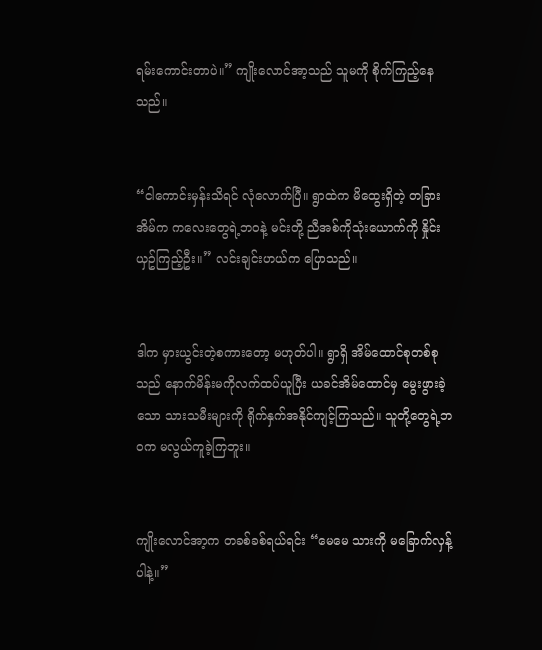ရမ်းကောင်းတာပဲ။” ကျိုးလောင်အာ့သည် သူမကို စိုက်ကြည့်နေသည်။


“ငါကောင်းမှန်းသိရင် လုံလောက်ပြီ။ ရွာထဲက မိထွေးရှိတဲ့ တခြားအိမ်က ကလေးတွေရဲ့ဘဝနဲ့ မင်းတို့ ညီအစ်ကိုသုံးယောက်ကို နှိုင်းယှဥ်ကြည့်ဦး။” လင်းချင်းဟယ်က ပြောသည်။


ဒါက မှားယွင်းတဲ့စကားတော့ မဟုတ်ပါ။ ရွာရှိ အိမ်ထောင်စုတစ်စုသည် နောက်မိန်းမကိုလက်ထပ်ယူပြီး ယခင်အိမ်ထောင်မှ မွေးဖွားခဲ့သော သားသမီးများကို ရိုက်နှက်အနိုင်ကျင့်ကြသည်။ သူတို့တွေရဲ့ဘဝက မလွယ်ကူခဲ့ကြဘူး။


ကျိုးလောင်အာ့က တခစ်ခစ်ရယ်ရင်း “မေမေ သားကို မခြောက်လှန့်ပါနဲ့။”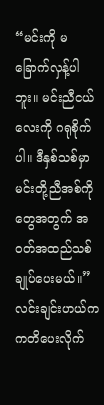“မင်းကို မခြောက်လှန့်ပါဘူး။ မင်းညီငယ်လေးကို ဂရုစိုက်ပါ။ ဒီနှစ်သစ်မှာ မင်းတို့ညီအစ်ကိုတွေအတွက် အဝတ်အထည်သစ် ချုပ်ပေးမယ်။” လင်းချင်းဟယ်က ကတိပေးလိုက်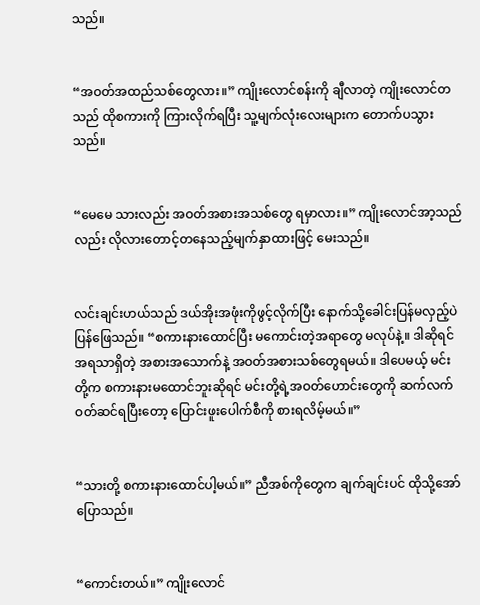သည်။


“အဝတ်အထည်သစ်တွေလား။” ကျိုးလောင်စန်းကို ချီလာတဲ့ ကျိုးလောင်တသည် ထိုစကားကို ကြားလိုက်ရပြီး သူ့မျက်လုံးလေးများက တောက်ပသွားသည်။


“မေမေ သားလည်း အဝတ်အစားအသစ်တွေ ရမှာလား။” ကျိုးလောင်အာ့သည်လည်း လိုလားတောင့်တနေသည့်မျက်နှာထားဖြင့် မေးသည်။


လင်းချင်းဟယ်သည် ဒယ်အိုးအဖုံးကိုဖွင့်လိုက်ပြီး နောက်သို့ခေါင်းပြန်မလှည့်ပဲ ပြန်ဖြေသည်။ “စကားနားထောင်ပြီး မကောင်းတဲ့အရာတွေ မလုပ်နဲ့။ ဒါဆိုရင် အရသာရှိတဲ့ အစားအသောက်နဲ့ အဝတ်အစားသစ်တွေရမယ်။ ဒါပေမယ့် မင်းတို့က စကားနားမထောင်ဘူးဆိုရင် မင်းတို့ရဲ့အဝတ်ဟောင်းတွေကို ဆက်လက်ဝတ်ဆင်ရပြီးတော့ ပြောင်းဖူးပေါက်စီကို စားရလိမ့်မယ်။”


“သားတို့ စကားနားထောင်ပါ့မယ်။” ညီအစ်ကိုတွေက ချက်ချင်းပင် ထိုသို့အော်ပြောသည်။


“ကောင်းတယ်။” ကျိုးလောင်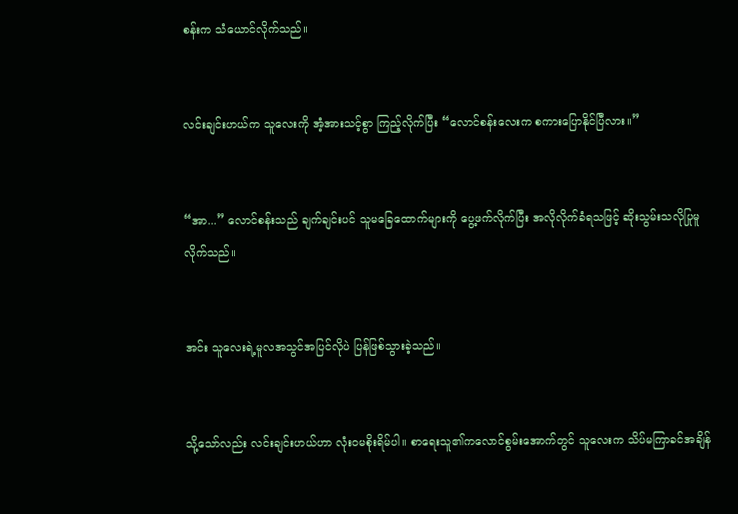စန်းက သံယောင်လိုက်သည်။


လင်းချင်းဟယ်က သူလေးကို အံ့အားသင့်စွာ ကြည့်လိုက်ပြီး “လောင်စန်းလေးက စကားပြောနိုင်ပြီလား။”


“အာ...” လောင်စန်းသည် ချက်ချင်းပင် သူမခြေထောက်များကို ပွေ့ဖက်လိုက်ပြီး အလိုလိုက်ခံရသဖြင့် ဆိုးသွမ်းသလိုပြုမူလိုက်သည်။


အင်း သူလေးရဲ့မူလအသွင်အပြင်လိုပဲ ပြန်ဖြစ်သွားခဲ့သည်။


သို့သော်လည်း လင်းချင်းဟယ်ဟာ လုံးဝမစိုးရိမ်ပါ။ စာရေးသူ၏ကလောင်စွမ်းအောက်တွင် သူလေးက သိပ်မကြာခင်အချိန်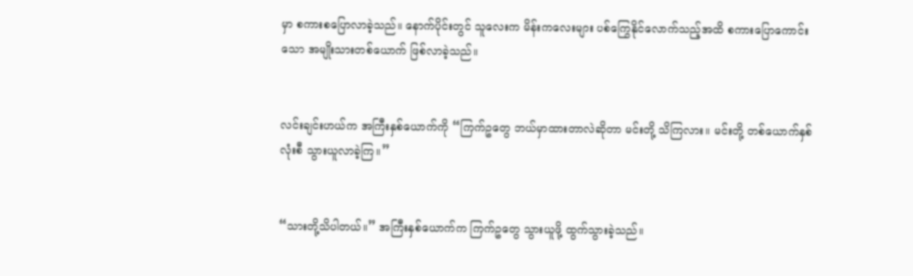မှာ စကားစပြောလာခဲ့သည်။ နောက်ပိုင်းတွင် သူ‌လေးက မိန်းကလေးများ ပစ်ကြွေနိုင်လောက်သည့်အထိ စကားပြောကောင်းသော အမျိုးသားတစ်ယောက် ဖြစ်လာခဲ့သည်။


လင်းချင်းဟယ်က အကြီးနှစ်ယောက်ကို “ကြက်ဥတွေ ဘယ်မှာထားတာလဲဆိုတာ မင်းတို့ သိကြလား။ မင်းတို့ တစ်ယောက်နှစ်လုံးစီ သွားယူလာခဲ့ကြ။”


“သားတို့သိပါတယ်။” အကြီးနှစ်ယောက်က ကြက်ဥတွေ သွားယူဖို့ ထွက်သွားခဲ့သည်။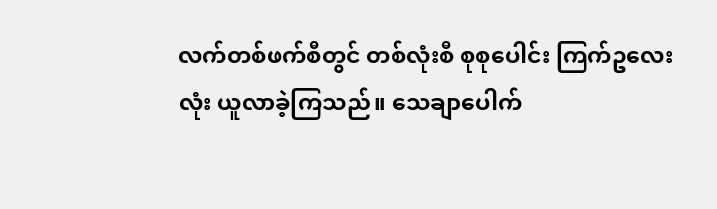လက်တစ်ဖက်စီတွင် တစ်လုံးစီ စုစုပေါင်း ကြက်ဥလေးလုံး ယူလာခဲ့ကြသည်။ သေချာပေါက်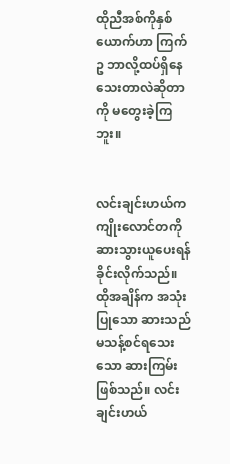ထိုညီအစ်ကိုနှစ်ယောက်ဟာ ကြက်ဥ ဘာလို့ထပ်ရှိနေသေးတာလဲဆိုတာကို မတွေးခဲ့ကြဘူး။


လင်းချင်းဟယ်က ကျိုးလောင်တကို ဆားသွားယူပေးရန် ခိုင်းလိုက်သည်။ ထိုအချိန်က အသုံးပြုသော ဆားသည် မသန့်စင်ရသေးသော ဆားကြမ်းဖြစ်သည်။ လင်းချင်းဟယ်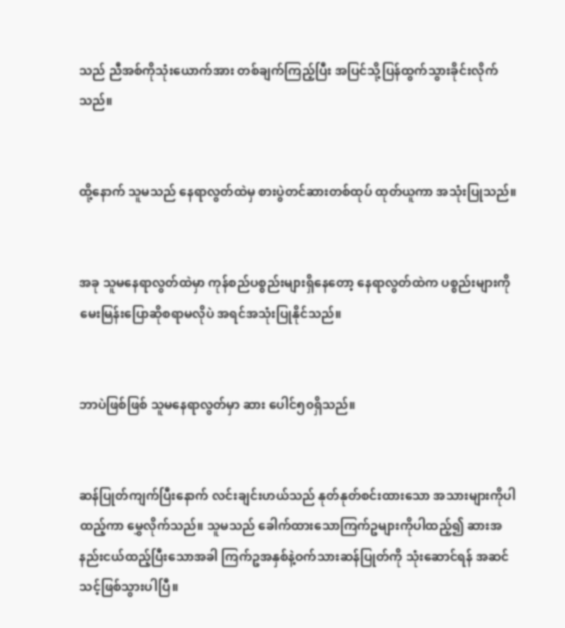သည် ညီအစ်ကိုသုံးယောက်အား တစ်ချက်ကြည့်ပြီး အပြင်သို့ပြန်ထွက်သွားခိုင်းလိုက်သည်။


ထို့နောက် သူမသည် နေရာလွတ်ထဲမှ စားပွဲတင်ဆားတစ်ထုပ် ထုတ်ယူကာ အသုံးပြုသည်။


အခု သူမနေရာလွတ်ထဲမှာ ကုန်စည်ပစ္စည်းများရှိနေတော့ နေရာလွတ်ထဲက ပစ္စည်းများကို မေးမြန်းပြောဆိုစရာမလိုပဲ အရင်အသုံးပြုနိုင်သည်။


ဘာပဲဖြစ်ဖြစ် သူမနေရာလွတ်မှာ ဆား ပေါင်၅၀ရှိသည်။


ဆန်ပြုတ်ကျက်ပြီးနောက် လင်းချင်းဟယ်သည် နုတ်နုတ်စင်းထားသော အသားများကိုပါထည့်ကာ မွှေလိုက်သည်။ သူမသည် ခေါက်ထားသောကြက်ဥများကိုပါထည့်၍ ဆားအနည်းငယ်ထည့်ပြီးသောအခါ ကြက်ဥအနှစ်နဲ့ဝက်သားဆန်ပြုတ်ကို သုံးဆောင်ရန် အဆင်သင့်ဖြစ်သွားပါပြီ။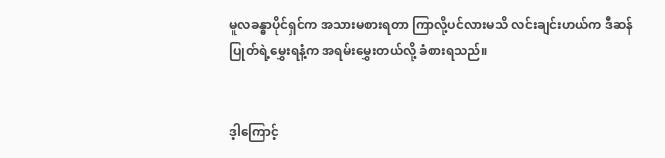မူလခန္ဓာပိုင်ရှင်က အသားမစားရတာ ကြာလို့ပင်လားမသိ လင်းချင်းဟယ်က ဒီဆန်ပြုတ်ရဲ့မွှေးရနံ့က အရမ်းမွှေးတယ်လို့ ခံစားရသည်။


ဒ့ါကြောင့်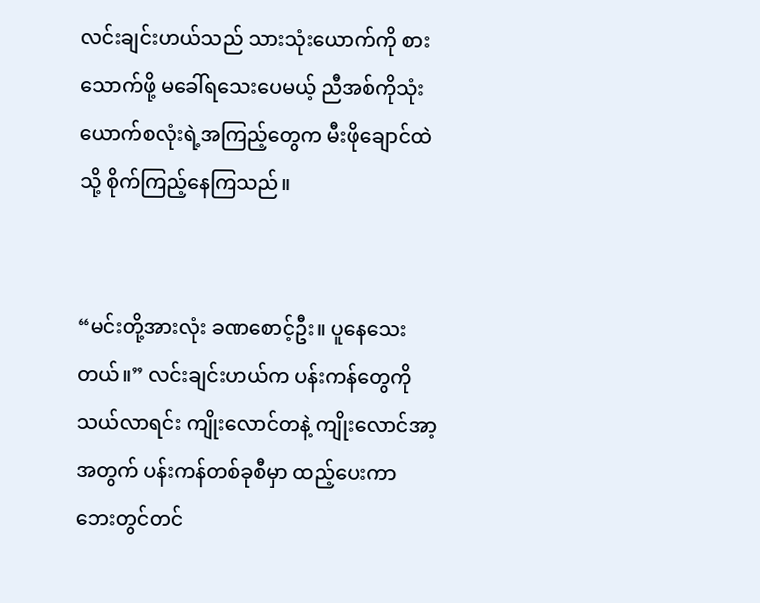လင်းချင်းဟယ်သည် သားသုံးယောက်ကို စားသောက်ဖို့ မခေါ်ရသေးပေမယ့် ညီအစ်ကိုသုံးယောက်စလုံးရဲ့အကြည့်တွေက မီးဖိုချောင်ထဲသို့ စိုက်ကြည့်နေကြသည်။


“မင်းတို့အားလုံး ခဏစောင့်ဦး။ ပူနေသေးတယ်။” လင်းချင်းဟယ်က ပန်းကန်တွေကို သယ်လာရင်း ကျိုးလောင်တနဲ့ ကျိုးလောင်အာ့အတွက် ပန်းကန်တစ်ခုစီမှာ ထည့်ပေးကာ ဘေးတွင်တင်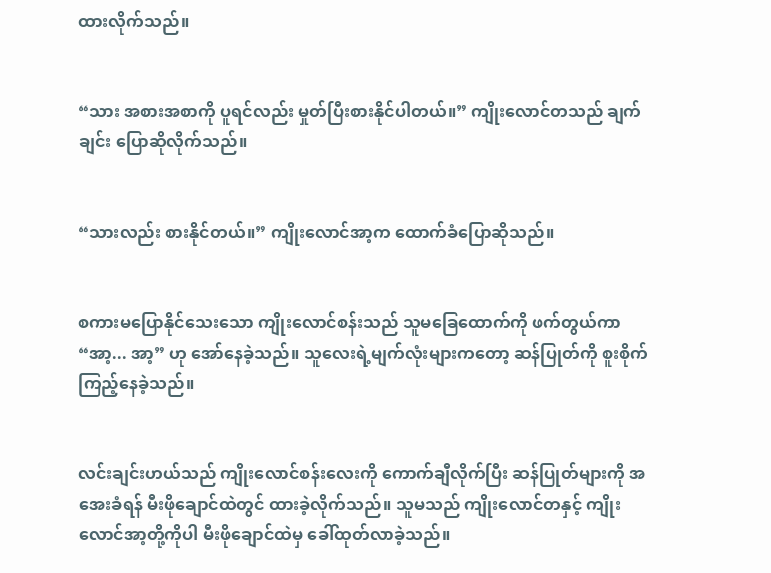ထားလိုက်သည်။


“သား အစားအစာကို ပူရင်လည်း မှုတ်ပြီးစားနိုင်ပါတယ်။” ကျိုးလောင်တသည် ချက်ချင်း ပြောဆိုလိုက်သည်။


“သားလည်း စားနိုင်တယ်။” ကျိုးလောင်အာ့က ထောက်ခံပြောဆိုသည်။


စကားမပြောနိုင်သေးသော ကျိုးလောင်စန်းသည် သူမခြေထောက်ကို ဖက်တွယ်ကာ “အာ့... အာ့” ဟု အော်နေခဲ့သည်။ သူလေးရဲ့မျက်လုံးများကတော့ ဆန်ပြုတ်ကို စူးစိုက်ကြည့်နေခဲ့သည်။


လင်းချင်းဟယ်သည် ကျိုးလောင်စန်းလေးကို ကောက်ချီလိုက်ပြီး ဆန်ပြုတ်များကို အအေးခံရန် မီးဖိုချောင်ထဲတွင် ထားခဲ့လိုက်သည်။ သူမသည် ကျိုးလောင်တနှင့် ကျိုးလောင်အာ့တို့ကိုပါ မီးဖိုချောင်ထဲမှ ခေါ်ထုတ်လာခဲ့သည်။